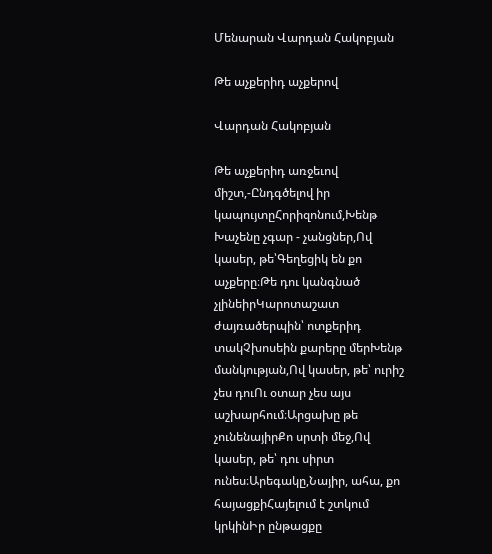Մենարան Վարդան Հակոբյան

Թե աչքերիդ աչքերով

Վարդան Հակոբյան

Թե աչքերիդ առջեւով միշտ,-Ընդգծելով իր կապույտըՀորիզոնում,Խենթ Խաչենը չգար - չանցներ,Ով կասեր, թե՝Գեղեցիկ են քո աչքերը։Թե դու կանգնած չլինեիրԿարոտաշատ ժայռածերպին՝ ոտքերիդ տակՉխոսեին քարերը մերԽենթ մանկության,Ով կասեր, թե՝ ուրիշ չես դուՈւ օտար չես այս աշխարհում։Արցախը թե չունենայիրՔո սրտի մեջ,Ով կասեր, թե՝ դու սիրտ ունես։Արեգակը,Նայիր, ահա, քո հայացքիՀայելում է շտկում կրկինԻր ընթացքը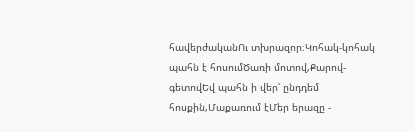հավերժականՈւ տխրազոր։Կոհակ-կոհակ պահն է հոսումԾառի մոտով,Քարով-գետովԵվ պահն ի վեր՝ ընդդեմ հոսքին,Մաքառում էՄեր երազը -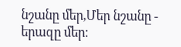նշանը մեր,Մեր նշանը - երազը մեր։